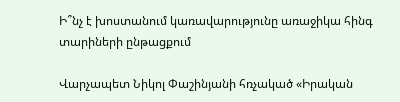Ի՞նչ է խոստանում կառավարությունը առաջիկա հինգ տարիների ընթացքում

Վարչապետ Նիկոլ Փաշինյանի հռչակած «Իրական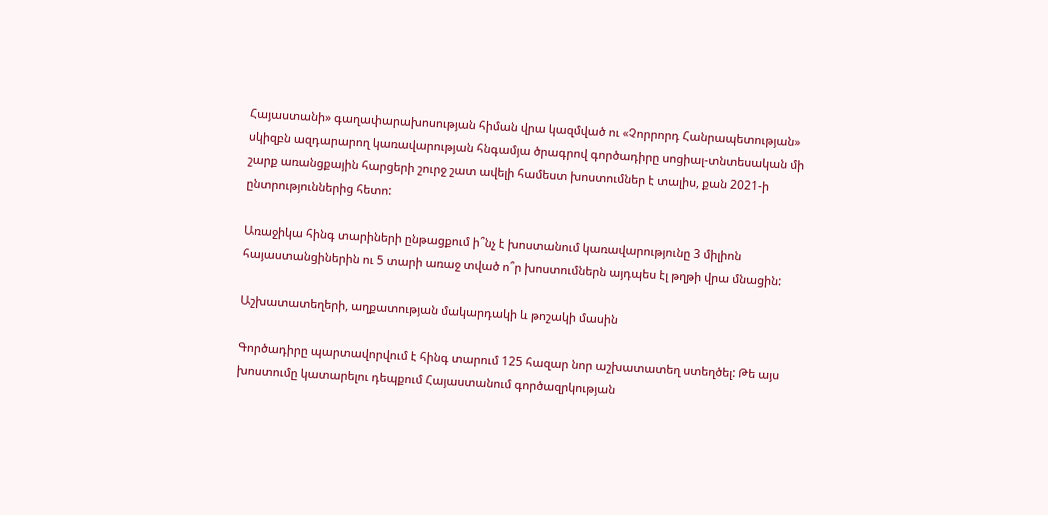Հայաստանի» գաղափարախոսության հիման վրա կազմված ու «Չորրորդ Հանրապետության» սկիզբն ազդարարող կառավարության հնգամյա ծրագրով գործադիրը սոցիալ-տնտեսական մի շարք առանցքային հարցերի շուրջ շատ ավելի համեստ խոստումներ է տալիս, քան 2021-ի ընտրություններից հետո:

Առաջիկա հինգ տարիների ընթացքում ի՞նչ է խոստանում կառավարությունը 3 միլիոն հայաստանցիներին ու 5 տարի առաջ տված ո՞ր խոստումներն այդպես էլ թղթի վրա մնացին:

Աշխատատեղերի, աղքատության մակարդակի և թոշակի մասին

Գործադիրը պարտավորվում է հինգ տարում 125 հազար նոր աշխատատեղ ստեղծել: Թե այս խոստումը կատարելու դեպքում Հայաստանում գործազրկության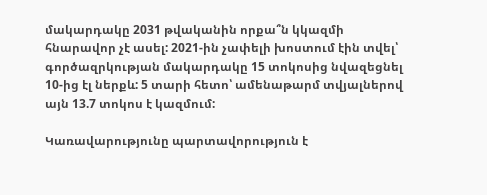մակարդակը 2031 թվականին որքա՞ն կկազմի հնարավոր չէ ասել: 2021-ին չափելի խոստում էին տվել՝ գործազրկության մակարդակը 15 տոկոսից նվազեցնել 10-ից էլ ներքև: 5 տարի հետո՝ ամենաթարմ տվյալներով այն 13.7 տոկոս է կազմում:

Կառավարությունը պարտավորություն է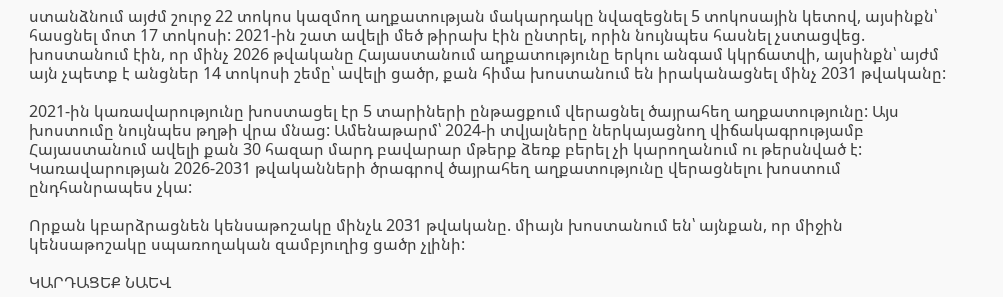ստանձնում այժմ շուրջ 22 տոկոս կազմող աղքատության մակարդակը նվազեցնել 5 տոկոսային կետով, այսինքն՝ հասցնել մոտ 17 տոկոսի: 2021-ին շատ ավելի մեծ թիրախ էին ընտրել, որին նույնպես հասնել չստացվեց. խոստանում էին, որ մինչ 2026 թվականը Հայաստանում աղքատությունը երկու անգամ կկրճատվի, այսինքն՝ այժմ այն չպետք է անցներ 14 տոկոսի շեմը՝ ավելի ցածր, քան հիմա խոստանում են իրականացնել մինչ 2031 թվականը:

2021-ին կառավարությունը խոստացել էր 5 տարիների ընթացքում վերացնել ծայրահեղ աղքատությունը: Այս խոստումը նույնպես թղթի վրա մնաց: Ամենաթարմ՝ 2024-ի տվյալները ներկայացնող վիճակագրությամբ Հայաստանում ավելի քան 30 հազար մարդ բավարար մթերք ձեռք բերել չի կարողանում ու թերսնված է: Կառավարության 2026-2031 թվականների ծրագրով ծայրահեղ աղքատությունը վերացնելու խոստում ընդհանրապես չկա:

Որքան կբարձրացնեն կենսաթոշակը մինչև 2031 թվականը. միայն խոստանում են՝ այնքան, որ միջին կենսաթոշակը սպառողական զամբյուղից ցածր չլինի:

ԿԱՐԴԱՑԵՔ ՆԱԵՎ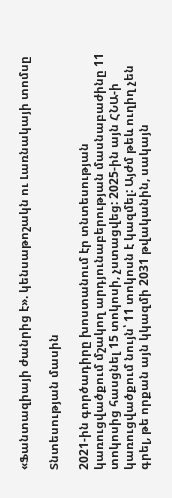«Ֆանտազիայի ժանրից է». կենսաթոշակն ու Լառնակայի տոմսը

Տնտեսության մասին

2021-ին գործադիրը խոստանում էր տնտեսության կառուցվածքում մշակող արդյունաբերության մասնաբաժինը 11 տոկոսից հասցնել 15 տոկոսի, չստացվեց: 2025-ին այն ՀՆԱ-ի կառուցվածքում նույն՝ 11 տոկոսն է կազմել: Այժմ թեև ուղիղ չեն գրել, թե որքան այն կկազմի 2031 թվականին, սակայն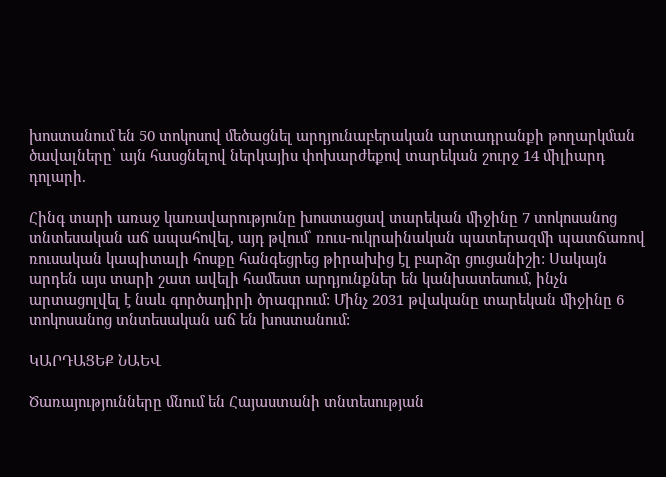խոստանում են 50 տոկոսով մեծացնել արդյունաբերական արտադրանքի թողարկման ծավալները՝ այն հասցնելով ներկայիս փոխարժեքով տարեկան շուրջ 14 միլիարդ դոլարի.

Հինգ տարի առաջ կառավարությունը խոստացավ տարեկան միջինը 7 տոկոսանոց տնտեսական աճ ապահովել, այդ թվում՝ ռուս-ուկրաինական պատերազմի պատճառով ռուսական կապիտալի հոսքը հանգեցրեց թիրախից էլ բարձր ցուցանիշի: Սակայն արդեն այս տարի շատ ավելի համեստ արդյունքներ են կանխատեսում, ինչն արտացոլվել է նաև գործադիրի ծրագրում: Մինչ 2031 թվականը տարեկան միջինը 6 տոկոսանոց տնտեսական աճ են խոստանում:

ԿԱՐԴԱՑԵՔ ՆԱԵՎ

Ծառայությունները մնում են Հայաստանի տնտեսության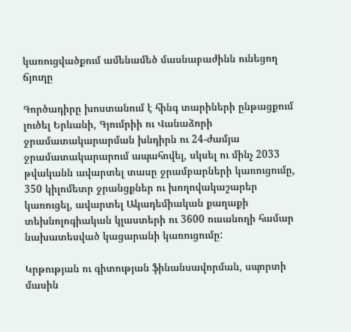կառուցվածքում ամենամեծ մասնաբաժինն ունեցող ճյուղը

Գործադիրը խոստանում է հինգ տարիների ընթացքում լուծել Երևանի, Գյումրիի ու Վանաձորի ջրամատակարարման խնդիրն ու 24-ժամյա ջրամատակարարում ապահովել, սկսել ու մինչ 2033 թվականն ավարտել տասը ջրամբարների կառուցումը, 350 կիլոմետր ջրանցքներ ու խողովակաշարեր կառուցել, ավարտել Ակադեմիական քաղաքի տեխնոլոգիական կլաստերի ու 3600 ուսանողի համար նախատեսված կացարանի կառուցումը:

Կրթության ու գիտության ֆինանսավորման, սպորտի մասին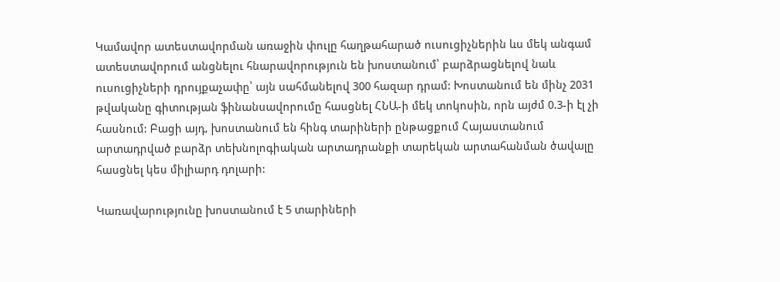Կամավոր ատեստավորման առաջին փուլը հաղթահարած ուսուցիչներին ևս մեկ անգամ ատեստավորում անցնելու հնարավորություն են խոստանում՝ բարձրացնելով նաև ուսուցիչների դրույքաչափը՝ այն սահմանելով 300 հազար դրամ: Խոստանում են մինչ 2031 թվականը գիտության ֆինանսավորումը հասցնել ՀՆԱ-ի մեկ տոկոսին, որն այժմ 0.3-ի էլ չի հասնում: Բացի այդ, խոստանում են հինգ տարիների ընթացքում Հայաստանում արտադրված բարձր տեխնոլոգիական արտադրանքի տարեկան արտահանման ծավալը հասցնել կես միլիարդ դոլարի:

Կառավարությունը խոստանում է 5 տարիների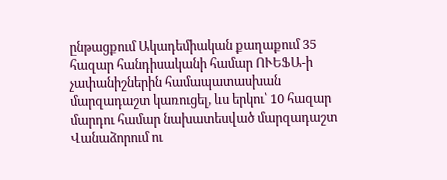ընթացքում Ակադեմիական քաղաքում 35 հազար հանդիսականի համար ՈՒԵՖԱ-ի չափանիշներին համապատասխան մարզադաշտ կառուցել, ևս երկու՝ 10 հազար մարդու համար նախատեսված մարզադաշտ Վանաձորում ու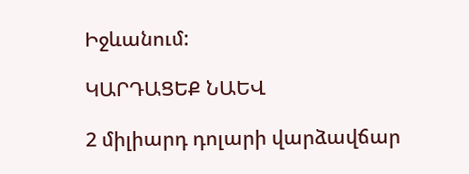Իջևանում:

ԿԱՐԴԱՑԵՔ ՆԱԵՎ

2 միլիարդ դոլարի վարձավճար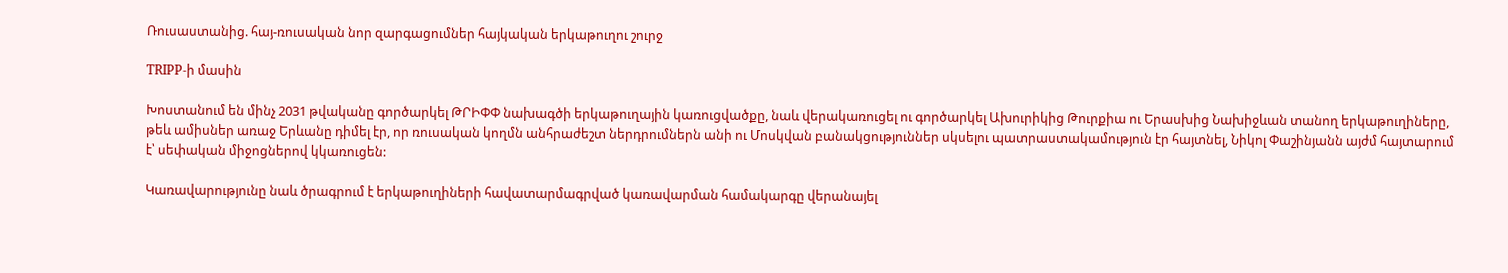Ռուսաստանից. հայ-ռուսական նոր զարգացումներ հայկական երկաթուղու շուրջ

TRIPP-ի մասին

Խոստանում են մինչ 2031 թվականը գործարկել ԹՐԻՓՓ նախագծի երկաթուղային կառուցվածքը, նաև վերակառուցել ու գործարկել Ախուրիկից Թուրքիա ու Երասխից Նախիջևան տանող երկաթուղիները, թեև ամիսներ առաջ Երևանը դիմել էր, որ ռուսական կողմն անհրաժեշտ ներդրումներն անի ու Մոսկվան բանակցություններ սկսելու պատրաստակամություն էր հայտնել, Նիկոլ Փաշինյանն այժմ հայտարում է՝ սեփական միջոցներով կկառուցեն:

Կառավարությունը նաև ծրագրում է երկաթուղիների հավատարմագրված կառավարման համակարգը վերանայել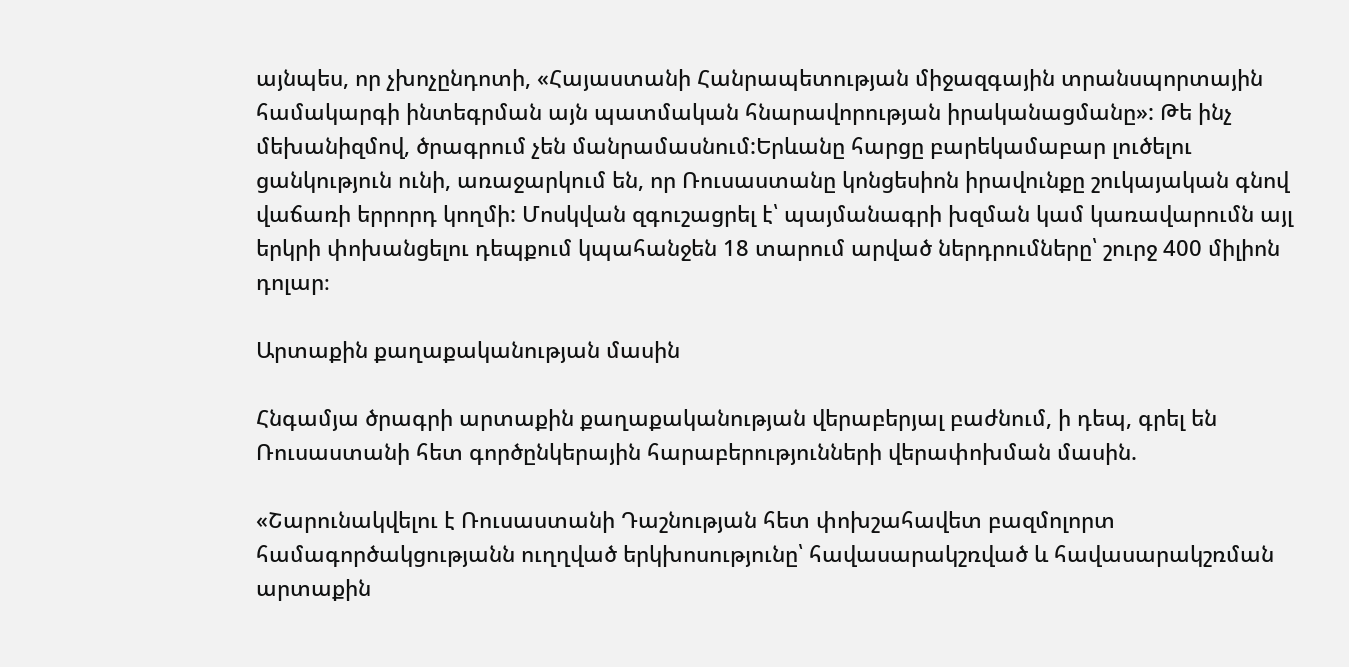այնպես, որ չխոչընդոտի, «Հայաստանի Հանրապետության միջազգային տրանսպորտային համակարգի ինտեգրման այն պատմական հնարավորության իրականացմանը»: Թե ինչ մեխանիզմով, ծրագրում չեն մանրամասնում:Երևանը հարցը բարեկամաբար լուծելու ցանկություն ունի, առաջարկում են, որ Ռուսաստանը կոնցեսիոն իրավունքը շուկայական գնով վաճառի երրորդ կողմի: Մոսկվան զգուշացրել է՝ պայմանագրի խզման կամ կառավարումն այլ երկրի փոխանցելու դեպքում կպահանջեն 18 տարում արված ներդրումները՝ շուրջ 400 միլիոն դոլար։

Արտաքին քաղաքականության մասին

Հնգամյա ծրագրի արտաքին քաղաքականության վերաբերյալ բաժնում, ի դեպ, գրել են Ռուսաստանի հետ գործընկերային հարաբերությունների վերափոխման մասին.

«Շարունակվելու է Ռուսաստանի Դաշնության հետ փոխշահավետ բազմոլորտ համագործակցությանն ուղղված երկխոսությունը՝ հավասարակշռված և հավասարակշռման արտաքին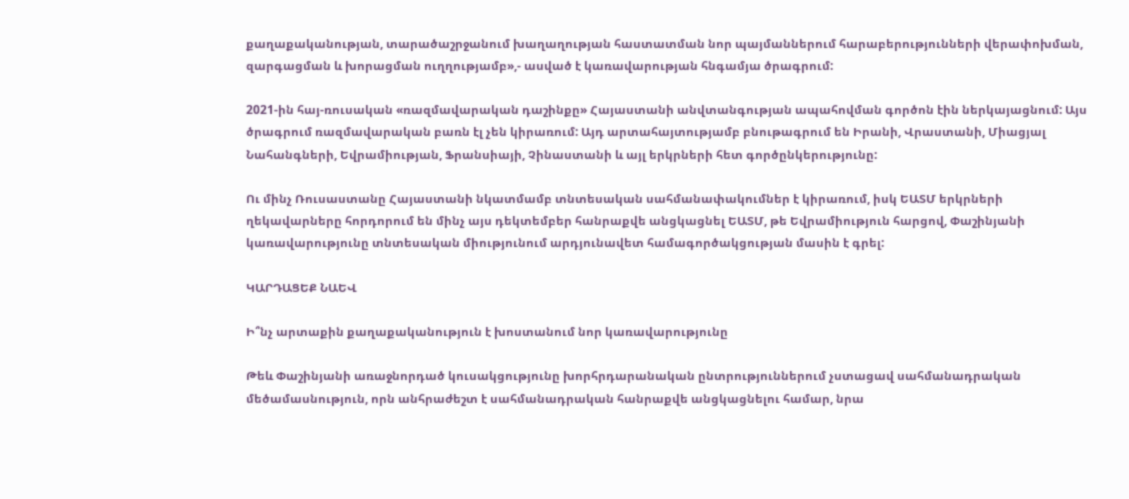քաղաքականության, տարածաշրջանում խաղաղության հաստատման նոր պայմաններում հարաբերությունների վերափոխման, զարգացման և խորացման ուղղությամբ»,- ասված է կառավարության հնգամյա ծրագրում:

2021-ին հայ-ռուսական «ռազմավարական դաշինքը» Հայաստանի անվտանգության ապահովման գործոն էին ներկայացնում: Այս ծրագրում ռազմավարական բառն էլ չեն կիրառում: Այդ արտահայտությամբ բնութագրում են Իրանի, Վրաստանի, Միացյալ Նահանգների, Եվրամիության, Ֆրանսիայի, Չինաստանի և այլ երկրների հետ գործընկերությունը:

Ու մինչ Ռուսաստանը Հայաստանի նկատմամբ տնտեսական սահմանափակումներ է կիրառում, իսկ ԵԱՏՄ երկրների ղեկավարները հորդորում են մինչ այս դեկտեմբեր հանրաքվե անցկացնել ԵԱՏՄ, թե Եվրամիություն հարցով, Փաշինյանի կառավարությունը տնտեսական միությունում արդյունավետ համագործակցության մասին է գրել:

ԿԱՐԴԱՑԵՔ ՆԱԵՎ

Ի՞նչ արտաքին քաղաքականություն է խոստանում նոր կառավարությունը

Թեև Փաշինյանի առաջնորդած կուսակցությունը խորհրդարանական ընտրություններում չստացավ սահմանադրական մեծամասնություն, որն անհրաժեշտ է սահմանադրական հանրաքվե անցկացնելու համար, նրա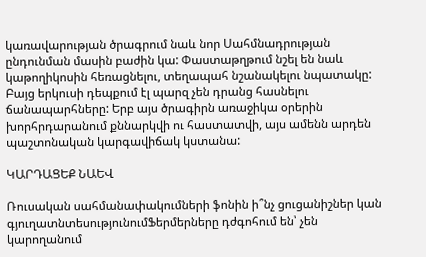կառավարության ծրագրում նաև նոր Սահմնադրության ընդունման մասին բաժին կա: Փաստաթղթում նշել են նաև կաթողիկոսին հեռացնելու, տեղապահ նշանակելու նպատակը: Բայց երկուսի դեպքում էլ պարզ չեն դրանց հասնելու ճանապարհները: Երբ այս ծրագիրն առաջիկա օրերին խորհրդարանում քննարկվի ու հաստատվի, այս ամենն արդեն պաշտոնական կարգավիճակ կստանա:

ԿԱՐԴԱՑԵՔ ՆԱԵՎ

Ռուսական սահմանափակումների ֆոնին ի՞նչ ցուցանիշներ կան գյուղատնտեսությունումՖերմերները դժգոհում են՝ չեն կարողանում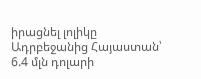իրացնել լոլիկը Ադրբեջանից Հայաստան՝ 6.4 մլն դոլարի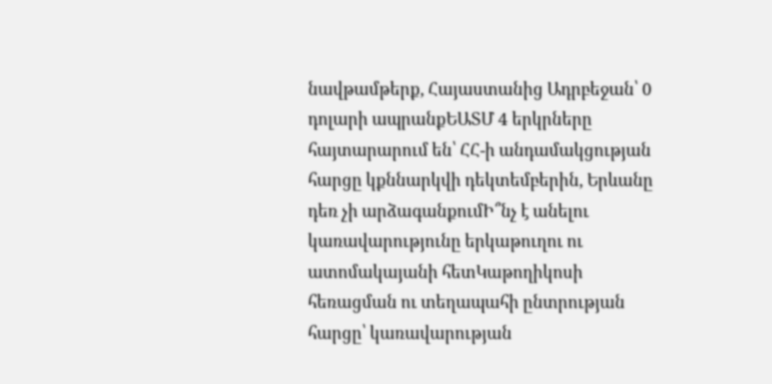նավթամթերք, Հայաստանից Ադրբեջան՝ 0 դոլարի ապրանքԵԱՏՄ 4 երկրները հայտարարում են՝ ՀՀ-ի անդամակցության հարցը կքննարկվի դեկտեմբերին, Երևանը դեռ չի արձագանքումԻ՞նչ է անելու կառավարությունը երկաթուղու ու ատոմակայանի հետԿաթողիկոսի հեռացման ու տեղապահի ընտրության հարցը՝ կառավարության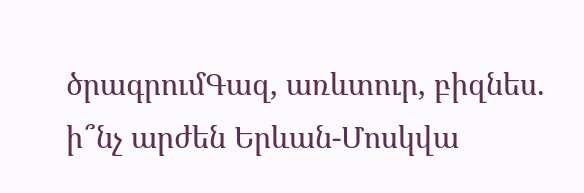ծրագրումԳազ, առևտուր, բիզնես. ի՞նչ արժեն Երևան-Մոսկվա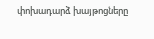փոխադարձ խայթոցները